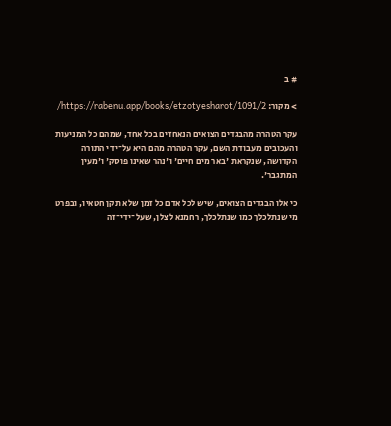# ב

> מקור: https://rabenu.app/books/etzotyesharot/1091/2/

עקר הטהרה מהבגדים הצואים הנאחזים בכל אחד, שמהם כל המניעות והעכובים מעבודת השם, עקר הטהרה מהם היא על־ידי התורה הקדושה, שנקראת 'באר מים חיים' ו'נהר שאינו פוסק' ו'מעין המתגבר'.

כי אלו הבגדים הצואים, שיש לכל אדם כל זמן שלא תקן חטאיו, ובפרט מי שנתלכלך כמו שנתלכלך, רחמנא לצלן, שעל־ידי־זה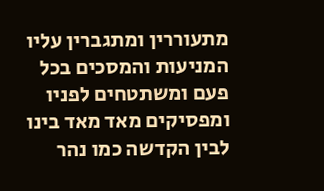מתעוררין ומתגברין עליו המניעות והמסכים בכל פעם ומשתטחים לפניו ומפסיקים מאד מאד בינו לבין הקדשה כמו נהר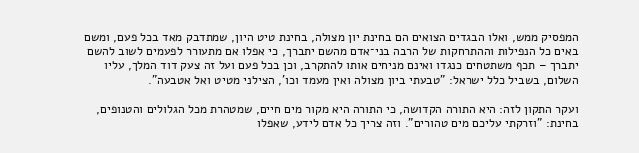המפסיק ממש, ואלו הבגדים הצואים הם בחינת יון מצולה, בחינת טיט היון, שמתדבק מאד בכל פעם, ומשם באים כל הנפילות וההתרחקות של הרבה בני־אדם מהשם יתברך, כי אפלו אם מתעורר לפעמים לשוב להשם יתברך – תכף משתטחים כנגדו ואינם מניחים אותו להתקרב, וכן בכל פעם ועל זה צעק דוד המלך, עליו השלום, בשביל כלל ישראל: "טבעתי ביון מצולה ואין מעמד וכו', הצילני מטיט ואל אטבעה".

ועקר התקון לזה: היא התורה הקדושה, כי התורה היא מקור מים חיים, שמטהרת מכל הגלולים והטנופים, בחינת: "וזרקתי עליכם מים טהורים". וזה צריך כל אדם לידע, שאפלו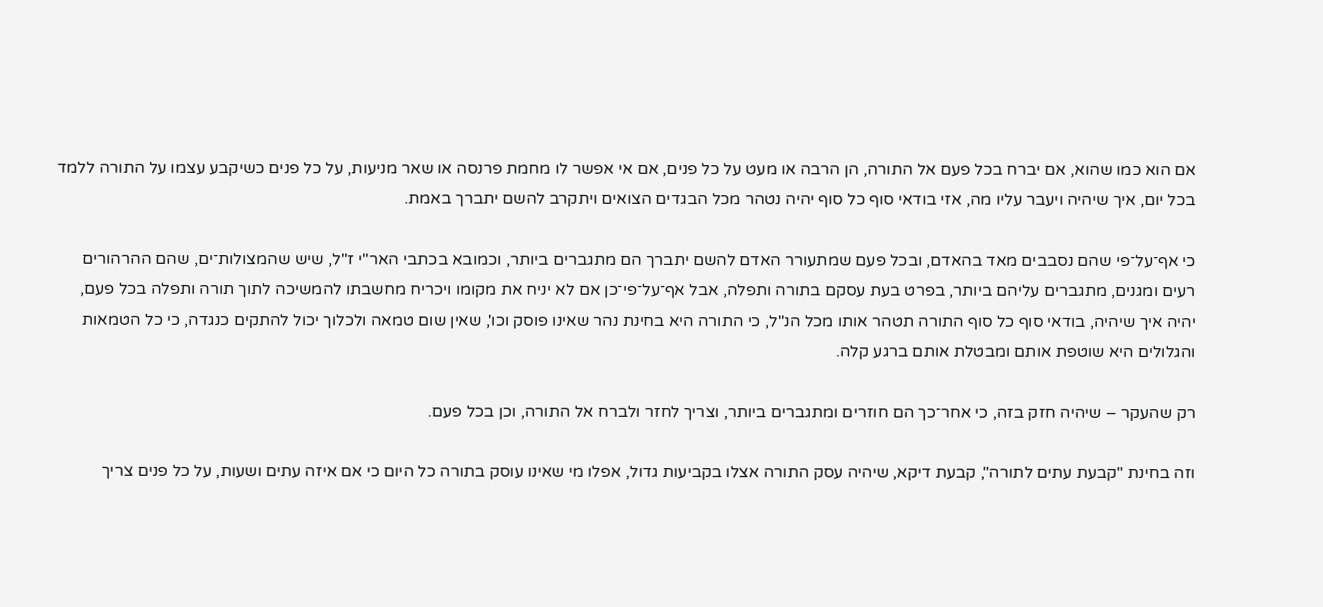אם הוא כמו שהוא, אם יברח בכל פעם אל התורה, הן הרבה או מעט על כל פנים, אם אי אפשר לו מחמת פרנסה או שאר מניעות, על כל פנים כשיקבע עצמו על התורה ללמד בכל יום, איך שיהיה ויעבר עליו מה, אזי בודאי סוף כל סוף יהיה נטהר מכל הבגדים הצואים ויתקרב להשם יתברך באמת.

כי אף־על־פי שהם נסבבים מאד בהאדם, ובכל פעם שמתעורר האדם להשם יתברך הם מתגברים ביותר, וכמובא בכתבי האר"י ז"ל, שיש שהמצולות־ים, שהם ההרהורים רעים ומגנים, מתגברים עליהם ביותר, בפרט בעת עסקם בתורה ותפלה, אבל אף־על־פי־כן אם לא יניח את מקומו ויכריח מחשבתו להמשיכה לתוך תורה ותפלה בכל פעם, יהיה איך שיהיה, בודאי סוף כל סוף התורה תטהר אותו מכל הנ"ל, כי התורה היא בחינת נהר שאינו פוסק וכו', שאין שום טמאה ולכלוך יכול להתקים כנגדה, כי כל הטמאות והגלולים היא שוטפת אותם ומבטלת אותם ברגע קלה.

רק שהעקר – שיהיה חזק בזה, כי אחר־כך הם חוזרים ומתגברים ביותר, וצריך לחזר ולברח אל התורה, וכן בכל פעם.

וזה בחינת "קבעת עתים לתורה", קבעת דיקא, שיהיה עסק התורה אצלו בקביעות גדול, אפלו מי שאינו עוסק בתורה כל היום כי אם איזה עתים ושעות, על כל פנים צריך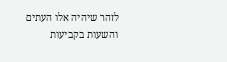לזהר שיהיה אלו העתים והשעות בקביעות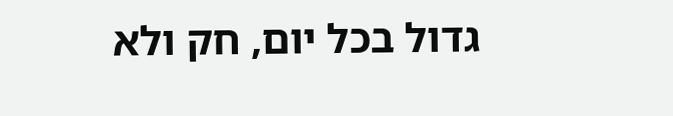גדול בכל יום, חק ולא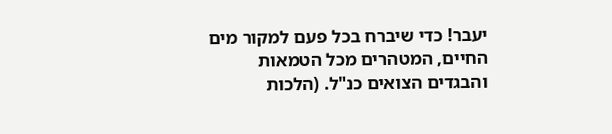יעבר! כדי שיברח בכל פעם למקור מים החיים, המטהרים מכל הטמאות והבגדים הצואים כנ"ל. (הלכות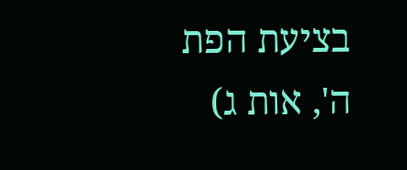בציעת הפת ה', אות ג)